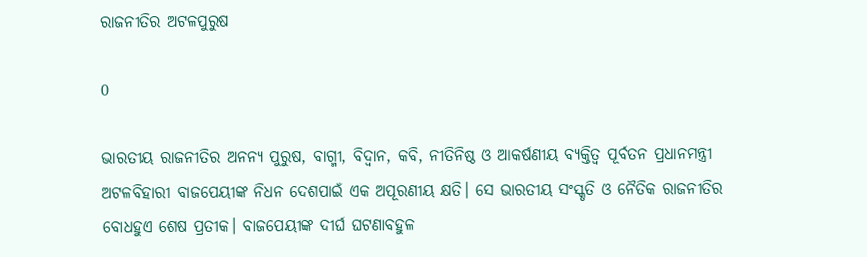ରାଜନୀତିର ଅଟଳପୁରୁଷ

0

ଭାରତୀୟ ରାଜନୀତିର ଅନନ୍ୟ ପୁରୁଷ, ବାଗ୍ମୀ, ବିଦ୍ବାନ, କବି, ନୀତିନିଷ୍ଠ ଓ ଆକର୍ଷଣୀୟ ବ୍ୟକ୍ତିତ୍ବ ପୂର୍ବତନ ପ୍ରଧାନମନ୍ତ୍ରୀ ଅଟଳବିହାରୀ ବାଜପେୟୀଙ୍କ ନିଧନ ଦେଶପାଇଁ ଏକ ଅପୂରଣୀୟ କ୍ଷତି। ସେ ଭାରତୀୟ ସଂସ୍କୃତି ଓ ନୈତିକ ରାଜନୀତିର ବୋଧହୁଏ ଶେଷ ପ୍ରତୀକ। ବାଜପେୟୀଙ୍କ ଦୀର୍ଘ ଘଟଣାବହୁଳ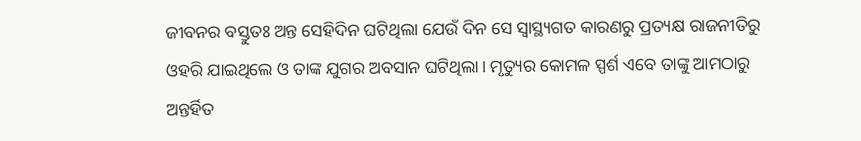ଜୀବନର ବସ୍ତୁତଃ ଅନ୍ତ ସେହିଦିନ ଘଟିଥିଲା ଯେଉଁ ଦିନ ସେ ସ୍ବାସ୍ଥ୍ୟଗତ କାରଣରୁ ପ୍ରତ୍ୟକ୍ଷ ରାଜନୀତିରୁ ଓହରି ଯାଇଥିଲେ ଓ ତାଙ୍କ ଯୁଗର ଅବସାନ ଘଟିଥିଲା। ମୃତ୍ୟୁର କୋମଳ ସ୍ପର୍ଶ ଏବେ ତାଙ୍କୁ ଆମଠାରୁ ଅନ୍ତର୍ହିତ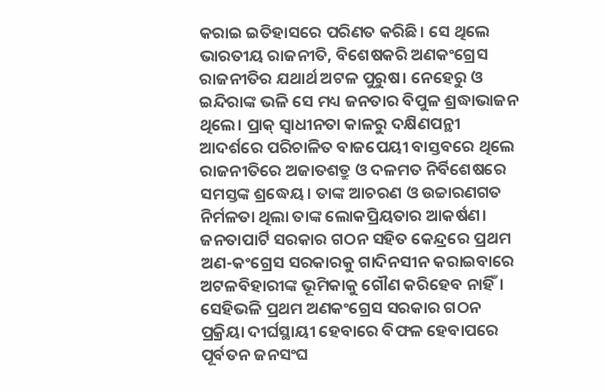କରାଇ ଇତିହାସରେ ପରିଣତ କରିଛି। ସେ ଥିଲେ ଭାରତୀୟ ରାଜନୀତି, ବିଶେଷକରି ଅଣକଂଗ୍ରେସ ରାଜନୀତିର ଯଥାର୍ଥ ଅଟଳ ପୁରୁଷ। ନେହେରୁ ଓ ଇନ୍ଦିରାଙ୍କ ଭଳି ସେ ମଧ୍ୟ ଜନତାର ବିପୁଳ ଶ୍ରଦ୍ଧାଭାଜନ ଥିଲେ। ପ୍ରାକ୍‌ ସ୍ବାଧୀନତା କାଳରୁ ଦକ୍ଷିଣପନ୍ଥୀ ଆଦର୍ଶରେ ପରିଚାଳିତ ବାଜପେୟୀ ବାସ୍ତବରେ ଥିଲେ ରାଜନୀତିରେ ଅଜାତଶତ୍ରୁ ଓ ଦଳମତ ନିର୍ବିଶେଷରେ ସମସ୍ତଙ୍କ ଶ୍ରଦ୍ଧେୟ। ତାଙ୍କ ଆଚରଣ ଓ ଉଚ୍ଚାରଣଗତ ନିର୍ମଳତା ଥିଲା ତାଙ୍କ ଲୋକପ୍ରିୟତାର ଆକର୍ଷଣ।
ଜନତାପାର୍ଟି ସରକାର ଗଠନ ସହିତ କେନ୍ଦ୍ରରେ ପ୍ରଥମ ଅଣ-କଂଗ୍ରେସ ସରକାରକୁ ଗାଦିନସୀନ କରାଇବାରେ ଅଟଳବିହାରୀଙ୍କ ଭୂମିକାକୁ ଗୌଣ କରିହେବ ନାହିଁ। ସେହିଭଳି ପ୍ରଥମ ଅଣକଂଗ୍ରେସ ସରକାର ଗଠନ ପ୍ରକ୍ରିୟା ଦୀର୍ଘସ୍ଥାୟୀ ହେବାରେ ବିଫଳ ହେବାପରେ ପୂର୍ବତନ ଜନସଂଘ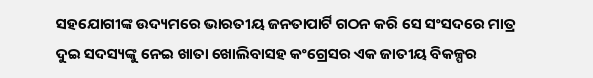ସହଯୋଗୀଙ୍କ ଉଦ୍ୟମରେ ଭାରତୀୟ ଜନତାପାର୍ଟି ଗଠନ କରି ସେ ସଂସଦରେ ମାତ୍ର ଦୁଇ ସଦସ୍ୟଙ୍କୁ ନେଇ ଖାତା ଖୋଲିବାସହ କଂଗ୍ରେସର ଏକ ଜାତୀୟ ବିକଳ୍ପର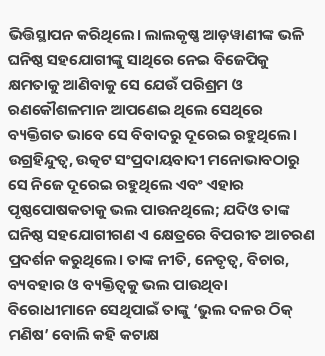ଭିତ୍ତିସ୍ଥାପନ କରିଥିଲେ। ଲାଲକୃଷ୍ଣ ଆଡ଼ୱାଣୀଙ୍କ ଭଳି ଘନିଷ୍ଠ ସହଯୋଗୀଙ୍କୁ ସାଥିରେ ନେଇ ବିଜେପିକୁ କ୍ଷମତାକୁ ଆଣିବାକୁ ସେ ଯେଉଁ ପରିଶ୍ରମ ଓ ରଣକୌଶଳମାନ ଆପଣେଇ ଥିଲେ ସେଥିରେ ବ୍ୟକ୍ତିଗତ ଭାବେ ସେ ବିବାଦରୁ ଦୂରେଇ ରହୁଥିଲେ। ଉଗ୍ରହିନ୍ଦୁତ୍ବ, ଉତ୍କଟ ସଂପ୍ରଦାୟବାଦୀ ମନୋଭାବଠାରୁ ସେ ନିଜେ ଦୂରେଇ ରହୁଥିଲେ ଏବଂ ଏହାର ପୃଷ୍ଠପୋଷକତାକୁ ଭଲ ପାଉନଥିଲେ; ଯଦିଓ ତାଙ୍କ ଘନିଷ୍ଠ ସହଯୋଗୀଗଣ ଏ କ୍ଷେତ୍ରରେ ବିପରୀତ ଆଚରଣ ପ୍ରଦର୍ଶନ କରୁଥିଲେ। ତାଙ୍କ ନୀତି, ନେତୃତ୍ବ, ବିଚାର, ବ୍ୟବହାର ଓ ବ୍ୟକ୍ତିତ୍ବକୁ ଭଲ ପାଉଥିବା ବିରୋଧୀମାନେ ସେଥିପାଇଁ ତାଙ୍କୁ ‘ଭୁଲ ଦଳର ଠିକ୍‌ ମଣିଷ’ ବୋଲି କହି କଟାକ୍ଷ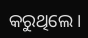କରୁଥିଲେ।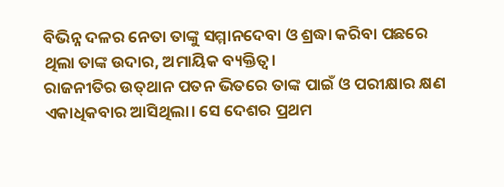ବିଭିନ୍ନ ଦଳର ନେତା ତାଙ୍କୁ ସମ୍ମାନଦେବା ଓ ଶ୍ରଦ୍ଧା କରିବା ପଛରେ ଥିଲା ତାଙ୍କ ଉଦାର, ଅମାୟିକ ବ୍ୟକ୍ତିତ୍ବ।
ରାଜନୀତିର ଉତ୍‌ଥାନ ପତନ ଭିତରେ ତାଙ୍କ ପାଇଁ ଓ ପରୀକ୍ଷାର କ୍ଷଣ ଏକାଧିକବାର ଆସିଥିଲା। ସେ ଦେଶର ପ୍ରଥମ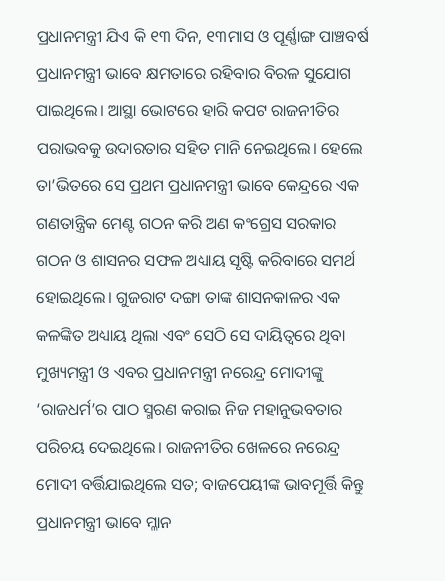ପ୍ରଧାନମନ୍ତ୍ରୀ ଯିଏ କି ୧୩ ଦିନ, ୧୩ମାସ ଓ ପୂର୍ଣ୍ଣାଙ୍ଗ ପାଞ୍ଚବର୍ଷ ପ୍ରଧାନମନ୍ତ୍ରୀ ଭାବେ କ୍ଷମତାରେ ରହିବାର ବିରଳ ସୁଯୋଗ ପାଇଥିଲେ। ଆସ୍ଥା ଭୋଟରେ ହାରି କପଟ ରାଜନୀତିର ପରାଭବକୁ ଉଦାରତାର ସହିତ ମାନି ନେଇଥିଲେ। ହେଲେ ତା’ଭିତରେ ସେ ପ୍ରଥମ ପ୍ରଧାନମନ୍ତ୍ରୀ ଭାବେ କେନ୍ଦ୍ରରେ ଏକ ଗଣତାନ୍ତ୍ରିକ ମେଣ୍ଟ ଗଠନ କରି ଅଣ କଂଗ୍ରେସ ସରକାର ଗଠନ ଓ ଶାସନର ସଫଳ ଅଧ୍ୟାୟ ସୃଷ୍ଟି କରିବାରେ ସମର୍ଥ ହୋଇଥିଲେ। ଗୁଜରାଟ ଦଙ୍ଗା ତାଙ୍କ ଶାସନକାଳର ଏକ କଳଙ୍କିତ ଅଧ୍ୟାୟ ଥିଲା ଏବଂ ସେଠି ସେ ଦାୟିତ୍ବରେ ଥିବା ମୁଖ୍ୟମନ୍ତ୍ରୀ ଓ ଏବର ପ୍ରଧାନମନ୍ତ୍ରୀ ନରେନ୍ଦ୍ର ମୋଦୀଙ୍କୁ ‘ରାଜଧର୍ମ’ର ପାଠ ସ୍ମରଣ କରାଇ ନିଜ ମହାନୁଭବତାର ପରିଚୟ ଦେଇଥିଲେ। ରାଜନୀତିର ଖେଳରେ ନରେନ୍ଦ୍ର ମୋଦୀ ବର୍ତ୍ତିଯାଇଥିଲେ ସତ; ବାଜପେୟୀଙ୍କ ଭାବମୂର୍ତ୍ତି କିନ୍ତୁ ପ୍ରଧାନମନ୍ତ୍ରୀ ଭାବେ ମ୍ଳାନ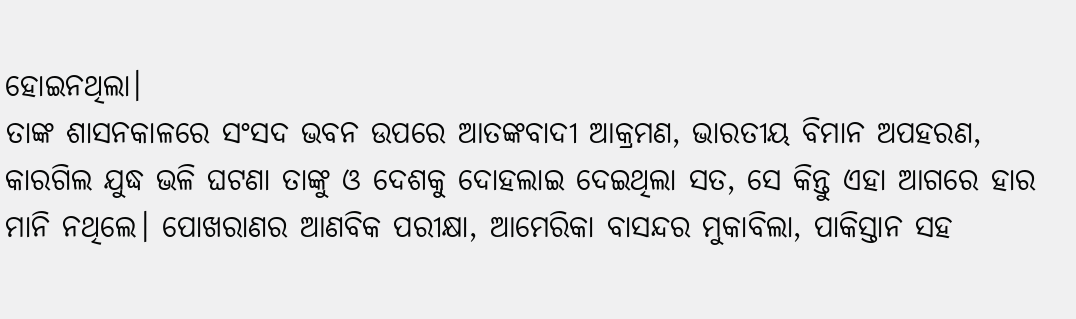ହୋଇନଥିଲା।
ତାଙ୍କ ଶାସନକାଳରେ ସଂସଦ ଭବନ ଉପରେ ଆତଙ୍କବାଦୀ ଆକ୍ରମଣ, ଭାରତୀୟ ବିମାନ ଅପହରଣ, କାରଗିଲ ଯୁଦ୍ଧ ଭଳି ଘଟଣା ତାଙ୍କୁ ଓ ଦେଶକୁ ଦୋହଲାଇ ଦେଇଥିଲା ସତ, ସେ କିନ୍ତୁ ଏହା ଆଗରେ ହାର ମାନି ନଥିଲେ। ପୋଖରାଣର ଆଣବିକ ପରୀକ୍ଷା, ଆମେରିକା ବାସନ୍ଦର ମୁକାବିଲା, ପାକିସ୍ତାନ ସହ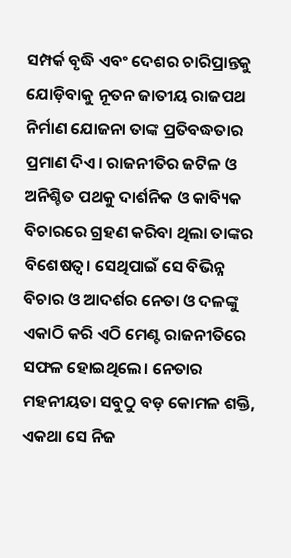ସମ୍ପର୍କ ବୃଦ୍ଧି ଏବଂ ଦେଶର ଚାରିପ୍ରାନ୍ତକୁ ଯୋଡ଼ିବାକୁ ନୂତନ ଜାତୀୟ ରାଜପଥ ନିର୍ମାଣ ଯୋଜନା ତାଙ୍କ ପ୍ରତିବଦ୍ଧତାର ପ୍ରମାଣ ଦିଏ। ରାଜନୀତିର ଜଟିଳ ଓ ଅନିଶ୍ଚିତ ପଥକୁ ଦାର୍ଶନିକ ଓ କାବ୍ୟିକ ବିଚାରରେ ଗ୍ରହଣ କରିବା ଥିଲା ତାଙ୍କର ବିଶେଷତ୍ବ। ସେଥିପାଇଁ ସେ ବିଭିନ୍ନ ବିଚାର ଓ ଆଦର୍ଶର ନେତା ଓ ଦଳଙ୍କୁ ଏକାଠି କରି ଏଠି ମେଣ୍ଟ ରାଜନୀତିରେ ସଫଳ ହୋଇଥିଲେ। ନେତାର ମହନୀୟତା ସବୁଠୁ ବଡ଼ କୋମଳ ଶକ୍ତି, ଏକଥା ସେ ନିଜ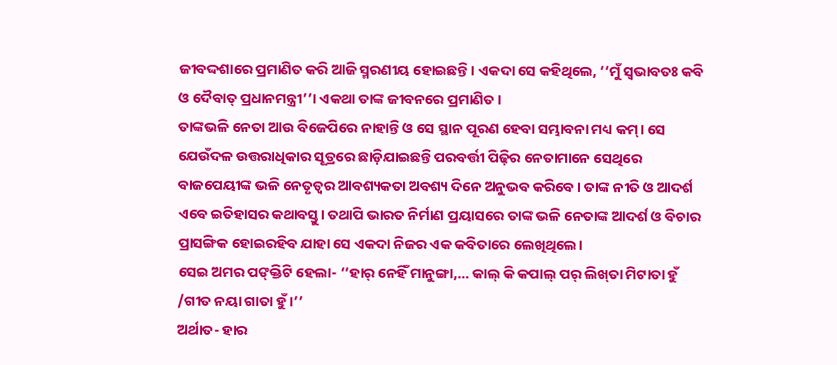ଜୀବଦ୍ଦଶାରେ ପ୍ରମାଣିତ କରି ଆଜି ସ୍ମରଣୀୟ ହୋଇଛନ୍ତି। ଏକଦା ସେ କହିଥିଲେ, ‘‘ମୁଁ ସ୍ବଭାବତଃ କବି ଓ ଦୈବାତ୍‌ ପ୍ରଧାନମନ୍ତ୍ରୀ’’। ଏକଥା ତାଙ୍କ ଜୀବନରେ ପ୍ରମାଣିତ।
ତାଙ୍କଭଳି ନେତା ଆଉ ବିଜେପିରେ ନାହାନ୍ତି ଓ ସେ ସ୍ଥାନ ପୂରଣ ହେବା ସମ୍ଭାବନା ମଧ୍ୟ କମ୍‌। ସେ ଯେଉଁଦଳ ଉତ୍ତରାଧିକାର ସୂତ୍ରରେ ଛାଡ଼ିଯାଇଛନ୍ତି ପରବର୍ତ୍ତୀ ପିଢ଼ିର ନେତାମାନେ ସେଥିରେ ବାଜପେୟୀଙ୍କ ଭଳି ନେତୃତ୍ବର ଆବଶ୍ୟକତା ଅବଶ୍ୟ ଦିନେ ଅନୁଭବ କରିବେ। ତାଙ୍କ ନୀତି ଓ ଆଦର୍ଶ ଏବେ ଇତିହାସର କଥାବସ୍ତୁ। ତଥାପି ଭାରତ ନିର୍ମାଣ ପ୍ରୟାସରେ ତାଙ୍କ ଭଳି ନେତାଙ୍କ ଆଦର୍ଶ ଓ ବିଚାର ପ୍ରାସଙ୍ଗିକ ହୋଇରହିବ ଯାହା ସେ ଏକଦା ନିଜର ଏକ କବିତାରେ ଲେଖିଥିଲେ।
ସେଇ ଅମର ପଙ୍‌କ୍ତିଟି ହେଲା- ‘‘ହାର୍‌ ନେହିଁ ମାନୁଙ୍ଗା,… କାଲ୍‌ କି କପାଲ୍‌ ପର୍‌ ଲିଖ୍‌ତା ମିଟାତା ହୁଁ /ଗୀତ ନୟା ଗାତା ହୁଁ।’’
ଅର୍ଥାତ- ହାର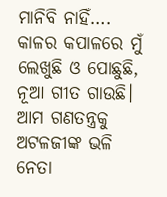ମାନିବି ନାହିଁ…. କାଳର କପାଳରେ ମୁଁ ଲେଖୁଛି ଓ ପୋଛୁଛି,
ନୂଆ ଗୀତ ଗାଉଛି।
ଆମ ଗଣତନ୍ତ୍ରକୁ ଅଟଳଜୀଙ୍କ ଭଳି ନେତା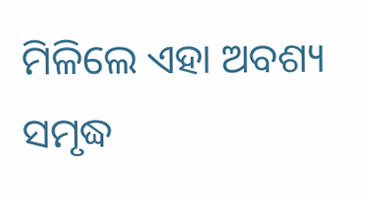ମିଳିଲେ ଏହା ଅବଶ୍ୟ ସମୃଦ୍ଧ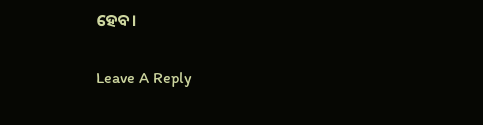ହେବ।

Leave A Reply